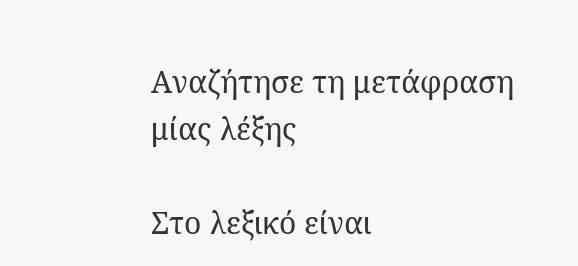Αναζήτησε τη μετάφραση μίας λέξης

Στο λεξικό είναι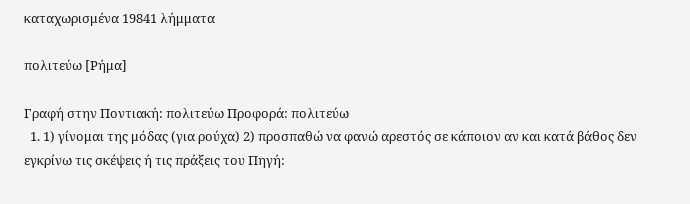καταχωρισμένα 19841 λήμματα

πολιτεύω [Ρήμα]

Γραφή στην Ποντιακή: πολιτεύω Προφορά: πολιτεύω
  1. 1) γίνομαι της μόδας (για ρούχα) 2) προσπαθώ να φανώ αρεστός σε κάποιον αν και κατά βάθος δεν εγκρίνω τις σκέψεις ή τις πράξεις του Πηγή: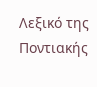Λεξικό της Ποντιακής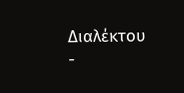Διαλέκτου -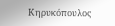Κηρυκόπουλος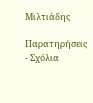Μιλτιάδης

Παρατηρήσεις - Σχόλια